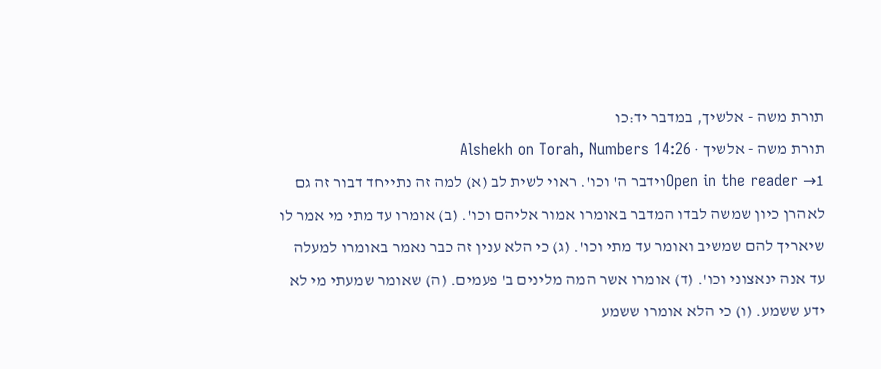תורת משה - אלשיך, במדבר יד:כו
תורת משה - אלשיך · Alshekh on Torah, Numbers 14:26
Open in the reader →1וידבר ה' וכו'. ראוי לשית לב (א) למה זה נתייחד דבור זה גם לאהרן כיון שמשה לבדו המדבר באומרו אמור אליהם וכו'. (ב) אומרו עד מתי מי אמר לו שיאריך להם שמשיב ואומר עד מתי וכו'. (ג) כי הלא ענין זה כבר נאמר באומרו למעלה עד אנה ינאצוני וכו'. (ד) אומרו אשר המה מלינים ב' פעמים. (ה) שאומר שמעתי מי לא ידע ששמע. (ו) כי הלא אומרו ששמע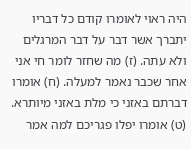היה ראוי לאומרו קודם כל דבריו יתברך אשר דבר על דבר המרגלים ולא עתה. (ז) מה שחזר לומר חי אני אחר שכבר נאמר למעלה. (ח) אומרו דברתם באזני כי מלת באזני מיותרא. (ט) אומרו יפלו פגריכם למה אמר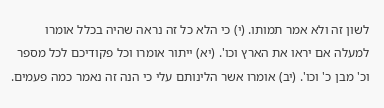לשון זה ולא אמר תמותו. (י) כי הלא כל זה נראה שהיה בכלל אומרו למעלה אם יראו את הארץ וכו'. (יא) ייתור אומרו וכל פקודיכם לכל מספר וכ' מבן כ' וכו'. (יב) אומרו אשר הלינותם עלי כי הנה זה נאמר כמה פעמים.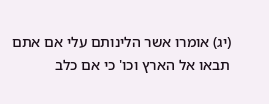(יג) אומרו אשר הלינותם עלי אם אתם תבאו אל הארץ וכו' כי אם כלב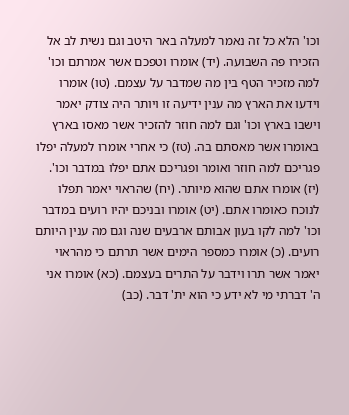וכו' הלא כל זה נאמר למעלה באר היטב וגם נשית לב אל הזכירו פה השבועה. (יד) אומרו וטפכם אשר אמרתם וכו' למה מזכיר הטף בין מה שמדבר על עצמם. (טו) אומרו וידעו את הארץ מה ענין ידיעה זו ויותר היה צודק יאמר וישבו בארץ וכו' וגם למה חוזר להזכיר אשר מאסו בארץ באומרו אשר מאסתם בה. (טז) כי אחרי אומרו למעלה יפלו פגריכם למה חוזר ואומר ופגריכם אתם יפלו במדבר וכו'. (יז) אומרו אתם שהוא מיותר. (יח) שהראוי יאמר תפלו לנוכח כאומרו אתם. (יט) אומרו ובניכם יהיו רועים במדבר וכו' למה לקו בעון אבותם ארבעים שנה וגם מה ענין היותם רועים. (כ) אומרו כמספר הימים אשר תרתם כי מהראוי יאמר אשר תרו וידבר על התרים בעצמם. (כא) אומרו אני ה' דברתי מי לא ידע כי הוא ית' דבר. (כב)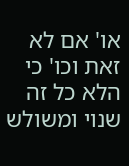או' אם לא זאת וכו' כי הלא כל זה שנוי ומשולש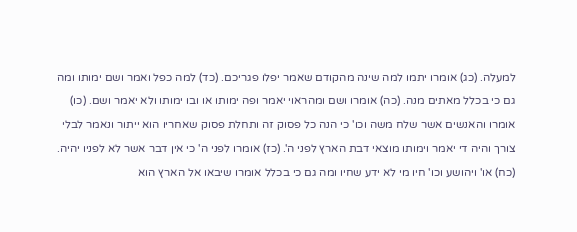למעלה. (כג) אומרו יתמו למה שינה מהקודם שאמר יפלו פגריכם. (כד) למה כפל ואמר ושם ימותו ומה גם כי בכלל מאתים מנה. (כה) אומרו ושם ומהראוי יאמר ופה ימותו או ובו ימותו ולא יאמר ושם. (כו) אומרו והאנשים אשר שלח משה וכו' כי הנה כל פסוק זה ותחלת פסוק שאחריו הוא ייתור ונאמר לבלי צורך והיה די יאמר וימותו מוצאי דבת הארץ לפני ה'. (כז) אומרו לפני ה' כי אין דבר אשר לא לפניו יהיה. (כח) או' ויהושע וכו' חיו מי לא ידע שחיו ומה גם כי בכלל אומרו שיבאו אל הארץ הוא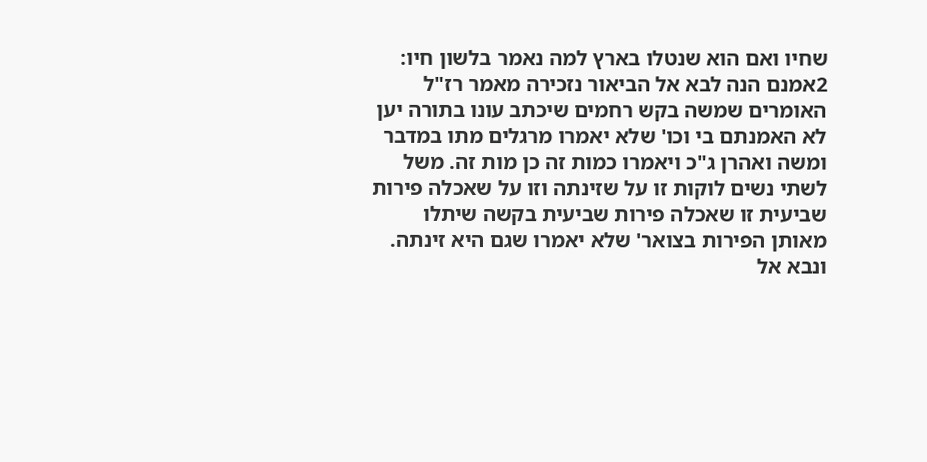שחיו ואם הוא שנטלו בארץ למה נאמר בלשון חיו:
2אמנם הנה לבא אל הביאור נזכירה מאמר רז"ל האומרים שמשה בקש רחמים שיכתב עונו בתורה יען לא האמנתם בי וכו' שלא יאמרו מרגלים מתו במדבר ומשה ואהרן ג"כ ויאמרו כמות זה כן מות זה. משל לשתי נשים לוקות זו על שזינתה וזו על שאכלה פירות שביעית זו שאכלה פירות שביעית בקשה שיתלו מאותן הפירות בצואר' שלא יאמרו שגם היא זינתה. ונבא אל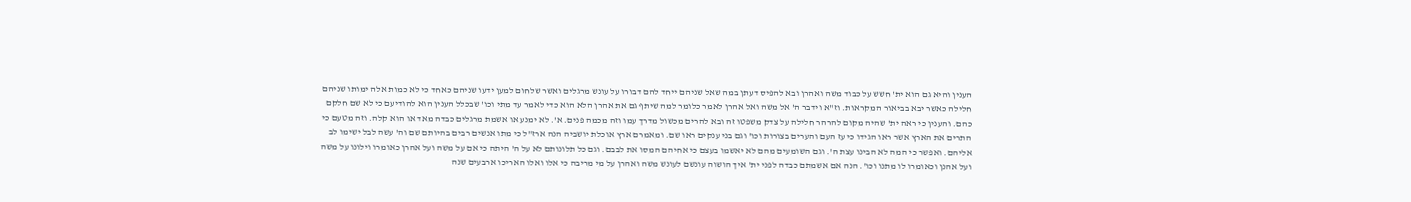הענין והיא גם הוא ית' חשש על כבוד משה ואהרן ובא להפיס דעתן במה שאל שניהם ייחד להם דבורו על עונש מרגלים ואשר שלחום למען ידעו שניהם כאחד כי לא כמות אלה ימותו שניהם חלילה כאשר יבא בביאור המקראות. וז"א וידבר ה' אל משה ואל אהרן לאמר כלומר למה שיתף גם את אהרן הלא הוא כדי לאמר עד מתי וכו' שבכלל הענין הוא להודיעם כי לא שם חלקם כהם. והענין כי ראה ית' שהיה מקום להרהר חלילה על צדק משפטו זה ובא להרים מכשול מדרך עמו וזה מכמה פנים. א'. לא ימנע או אשמת מרגלים כבדה מאד או הוא קלה. וזה מטעם כי התרים את הארץ אשר ראו הגידו כי עז העם והערים בצורות וכו' וגם בני ענקים ראו שם. ומאמרם ארץ אוכלת יושביה הנה ארז"ל כי מתו אנשים רבים בהיותם שם וה' עשה לבל ישימו לב אליהם. ואפשר כי המה לא הבינו עצת ה'. וגם השומעים מהם לא יאשמו בעצם כי אחיהם המסו את לבבם. וגם כל תלונותם לא על ה' היתה כי אם על משה ועל אהרן כאומרו וילונו על משה ועל אהנן וכאומרו לו מתנו וכו'. הנה אם אשמתם כבדה לפני ית' איך הושוה עונשם לעונש משה ואהרן על מי מריבה כי אלו ואלו האריכו ארבעים שנה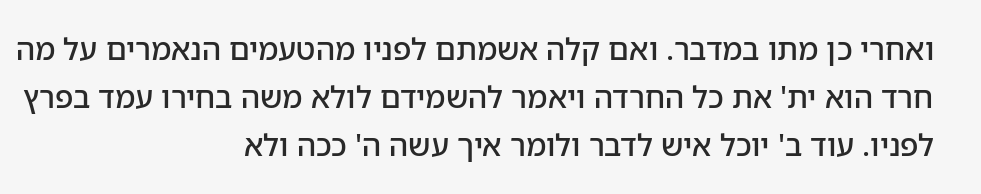ואחרי כן מתו במדבר. ואם קלה אשמתם לפניו מהטעמים הנאמרים על מה חרד הוא ית' את כל החרדה ויאמר להשמידם לולא משה בחירו עמד בפרץ לפניו. עוד ב' יוכל איש לדבר ולומר איך עשה ה' ככה ולא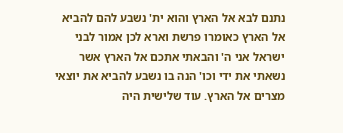נתנם לבא אל הארץ והוא ית' נשבע להם להביא אל הארץ כאומרו פרשת וארא לכן אמור לבני ישראל אני ה' והבאתי אתכם אל הארץ אשר נשאתי את ידי וכו' הנה בו נשבע להביא את יוצאי מצרים אל הארץ. עוד שלישית היה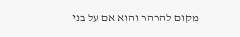מקום להרהר והוא אם על בני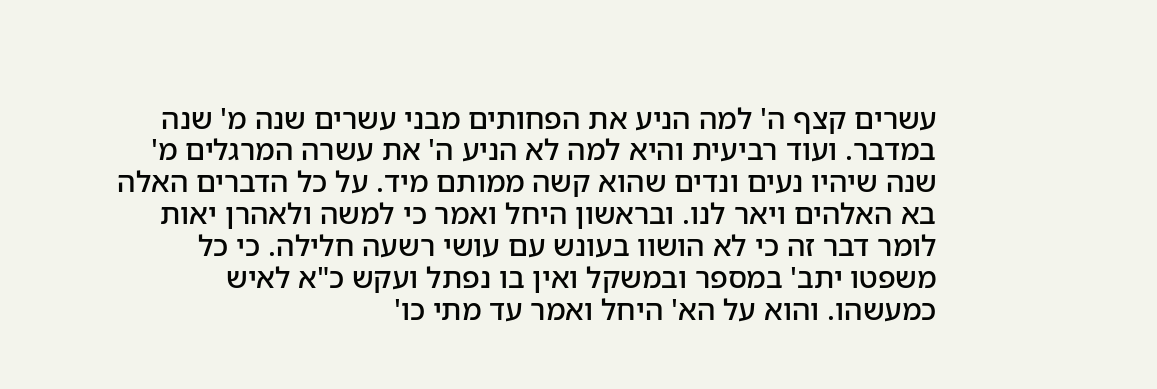עשרים קצף ה' למה הניע את הפחותים מבני עשרים שנה מ' שנה במדבר. ועוד רביעית והיא למה לא הניע ה' את עשרה המרגלים מ' שנה שיהיו נעים ונדים שהוא קשה ממותם מיד. על כל הדברים האלה בא האלהים ויאר לנו. ובראשון היחל ואמר כי למשה ולאהרן יאות לומר דבר זה כי לא הושוו בעונש עם עושי רשעה חלילה. כי כל משפטו יתב' במספר ובמשקל ואין בו נפתל ועקש כ"א לאיש כמעשהו. והוא על הא' היחל ואמר עד מתי כו'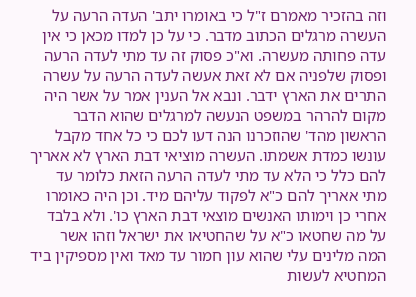וזה בהזכיר מאמרם ז"ל כי באומרו יתב' העדה הרעה על העשרה מרגלים הכתוב מדבר. כי על כן למדו מכאן כי אין עדה פחותה מעשרה. וא"כ פסוק זה עד מתי לעדה הרעה ופסוק שלפניה אם לא זאת אעשה לעדה הרעה על עשרה התרים את הארץ ידבר. ונבא אל הענין אמר על אשר היה מקום להרהר במשפט הנעשה למרגלים שהוא הדבר הראשון מהד' שהוזכרנו הנה דעו לכם כי כל אחד מקבל עונשו כמדת אשמתו. העשרה מוציאי דבת הארץ לא אאריך להם כלל כי הלא עד מתי לעדה הרעה הזאת כלומר עד מתי אאריך להם כ"א לפקוד עליהם מיד. וכן היה כאומרו אחרי כן וימותו האנשים מוצאי דבת הארץ כו'. ולא בלבד על מה שחטאו כ"א על שהחטיאו את ישראל וזהו אשר המה מלינים עלי שהוא עון חמור עד מאד ואין מספיקין ביד המחטיא לעשות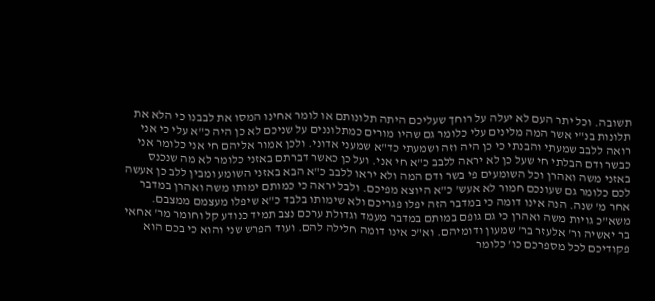תשובה. וכל יתר העם לא יעלה על רוחך שעליכם היתה תלונותם או לומר אחינו המסו את לבבנו כי הלא את תלונות בנ"י אשר המה מלינים עלי כלומר גם שהיו מורים כמתלוננים על שניכם לא כן היה כ"א עלי כי אני רואה ללבב שמעתי והבנתי כי כן היה וזה ושמעתי כד"א שמעני אדוני. ולכן אמור אליהם חי אני כלומר אני כבשר ודם הבלתי חי שעל כן לא יראה ללבב כ"א חי אני. ועל כן כאשר דברתם באזני כלומר לא מה שנכנס באזני משה ואהרן וכל השומעים פי בשר ודם המה ולא יראו ללבב כ"א הבא באזני השומע ומבין ללב כן אעשה לכם כלומר גם שעונכם חמור לא אעש' כ"א היוצא מפיכם. ולבל יראה כי כמותם ימותו משה ואהרן במדבר אחר מ' שנה. הנה אינו דומה כי במדבר הזה יפלו פגריכם ולא שימותו בלבד כ"א שיפלו מעצמם ממצבם. משא"כ גויות משה ואהרן כי גם גופם במותם במדבר מעמד וגדולת ערכם נצב תמיד כנודע קל וחומר מר' אחאי בר יאשיה ור' אלעזר בר' שמעון ודומיהם. וא"כ אינו דומה חלילה להם. ועוד הפרש שני והוא כי בכם הוא פקודיכם לכל מספרכם כו' כלומר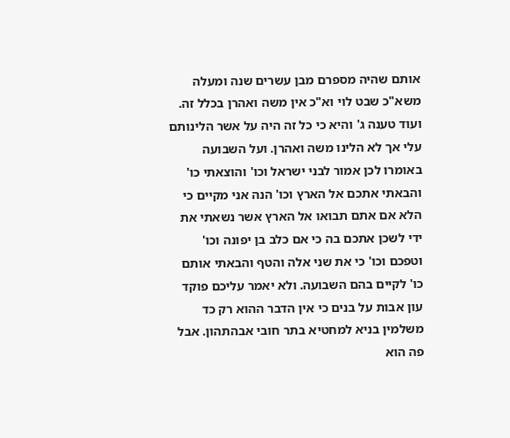אותם שהיה מספרם מבן עשרים שנה ומעלה משא"כ שבט לוי וא"כ אין משה ואהרן בכלל זה. ועוד טענה ג' והיא כי כל זה היה על אשר הלינותם עלי אך לא הלינו משה ואהרן. ועל השבועה באומרו לכן אמור לבני ישראל וכו' והוצאתי כו' והבאתי אתכם אל הארץ וכו' הנה אני מקיים כי הלא אם אתם תבואו אל הארץ אשר נשאתי את ידי לשכן אתכם בה כי אם כלב בן יפונה וכו' וטפכם וכו' כי את שני אלה והטף והבאתי אותם כו' לקיים בהם השבועה. ולא יאמר עליכם פוקד עון אבות על בנים כי אין הדבר ההוא רק כד משלמין בניא למחטיא בתר חובי אבהתהון. אבל פה הוא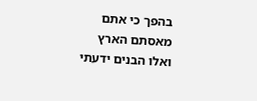בהפך כי אתם מאסתם הארץ ואלו הבנים ידעתי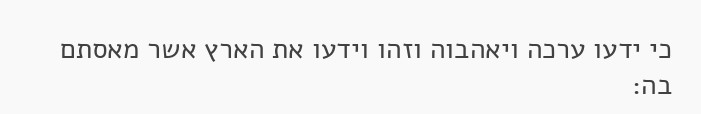כי ידעו ערכה ויאהבוה וזהו וידעו את הארץ אשר מאסתם בה: